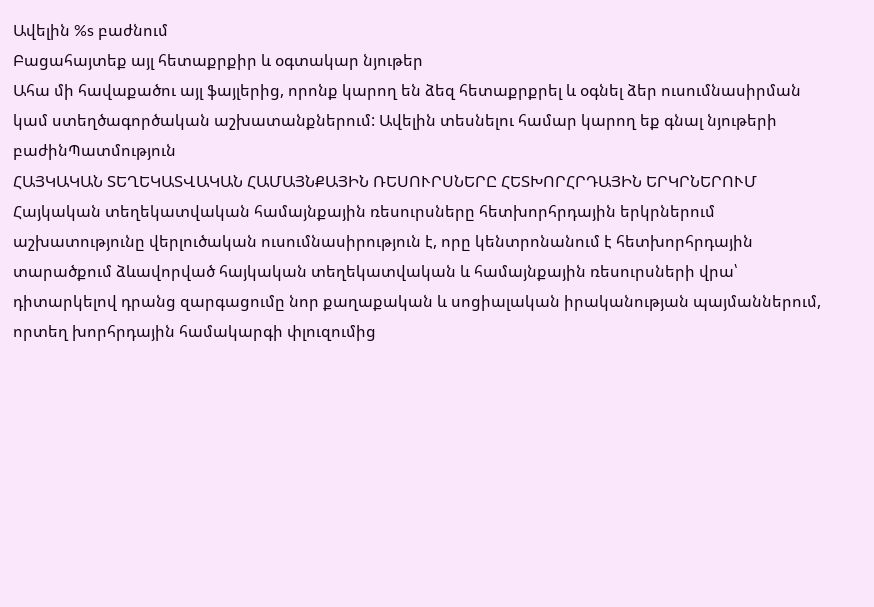Ավելին %s բաժնում
Բացահայտեք այլ հետաքրքիր և օգտակար նյութեր
Ահա մի հավաքածու այլ ֆայլերից, որոնք կարող են ձեզ հետաքրքրել և օգնել ձեր ուսումնասիրման կամ ստեղծագործական աշխատանքներում: Ավելին տեսնելու համար կարող եք գնալ նյութերի բաժինՊատմություն
ՀԱՅԿԱԿԱՆ ՏԵՂԵԿԱՏՎԱԿԱՆ ՀԱՄԱՅՆՔԱՅԻՆ ՌԵՍՈՒՐՍՆԵՐԸ ՀԵՏԽՈՐՀՐԴԱՅԻՆ ԵՐԿՐՆԵՐՈՒՄ
Հայկական տեղեկատվական համայնքային ռեսուրսները հետխորհրդային երկրներում աշխատությունը վերլուծական ուսումնասիրություն է, որը կենտրոնանում է հետխորհրդային տարածքում ձևավորված հայկական տեղեկատվական և համայնքային ռեսուրսների վրա՝ դիտարկելով դրանց զարգացումը նոր քաղաքական և սոցիալական իրականության պայմաններում, որտեղ խորհրդային համակարգի փլուզումից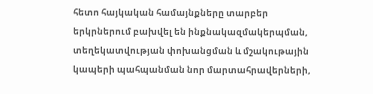հետո հայկական համայնքները տարբեր երկրներում բախվել են ինքնակազմակերպման, տեղեկատվության փոխանցման և մշակութային կապերի պահպանման նոր մարտահրավերների,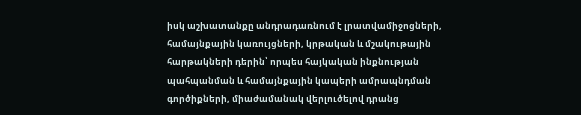իսկ աշխատանքը անդրադառնում է լրատվամիջոցների, համայնքային կառույցների, կրթական և մշակութային հարթակների դերին՝ որպես հայկական ինքնության պահպանման և համայնքային կապերի ամրապնդման գործիքների, միաժամանակ վերլուծելով դրանց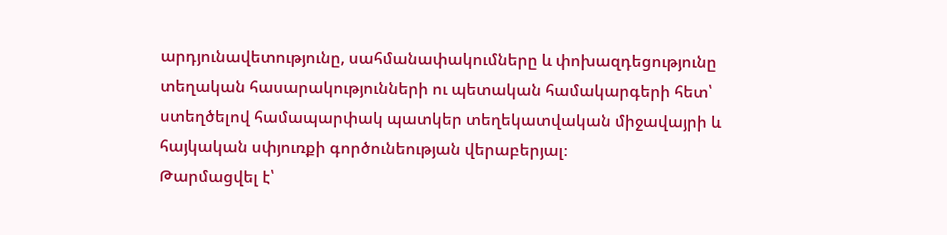արդյունավետությունը, սահմանափակումները և փոխազդեցությունը տեղական հասարակությունների ու պետական համակարգերի հետ՝ ստեղծելով համապարփակ պատկեր տեղեկատվական միջավայրի և հայկական սփյուռքի գործունեության վերաբերյալ։
Թարմացվել է՝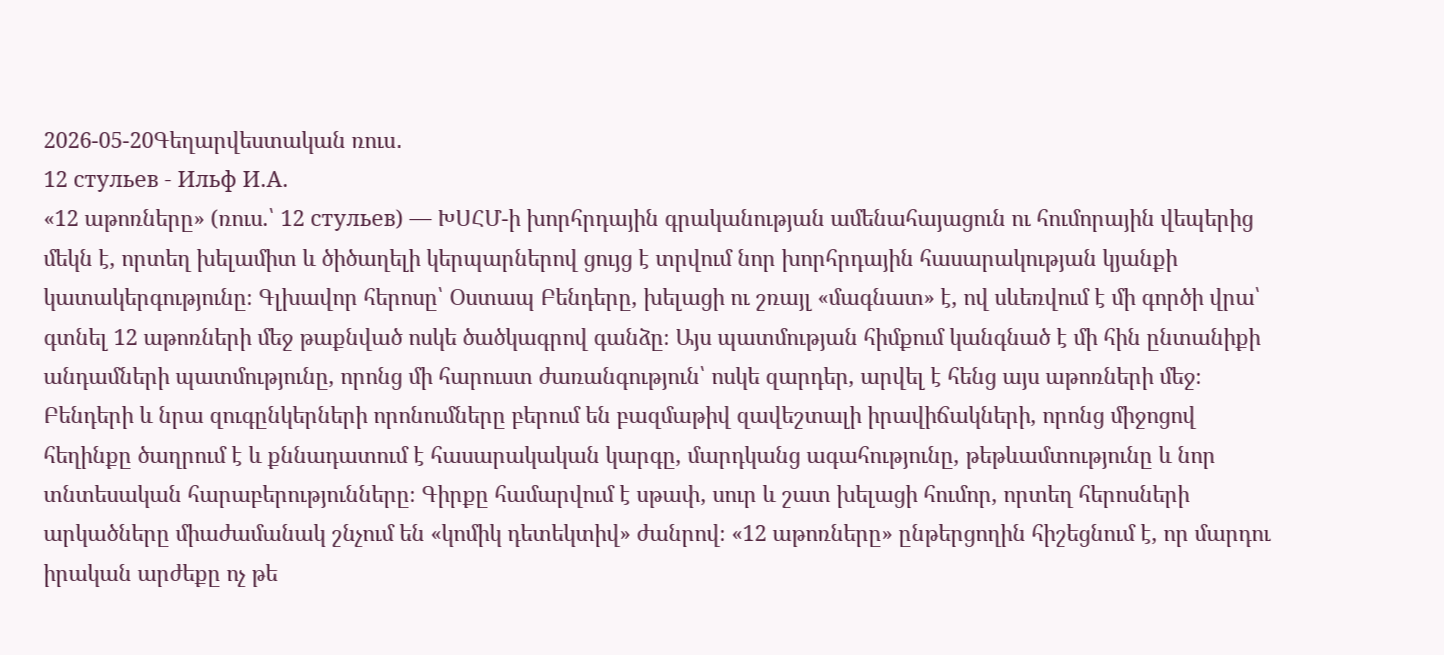2026-05-20Գեղարվեստական ռուս․
12 стульев - Ильф И.А.
«12 աթոռները» (ռուս.՝ 12 стульев) — ԽՍՀՄ-ի խորհրդային գրականության ամենահայացուն ու հումորային վեպերից մեկն է, որտեղ խելամիտ և ծիծաղելի կերպարներով ցույց է տրվում նոր խորհրդային հասարակության կյանքի կատակերգությունը։ Գլխավոր հերոսը՝ Օստապ Բենդերը, խելացի ու շռայլ «մագնատ» է, ով սևեռվում է մի գործի վրա՝ գտնել 12 աթոռների մեջ թաքնված ոսկե ծածկագրով գանձը։ Այս պատմության հիմքում կանգնած է մի հին ընտանիքի անդամների պատմությունը, որոնց մի հարուստ ժառանգություն՝ ոսկե զարդեր, արվել է հենց այս աթոռների մեջ։ Բենդերի և նրա զուգընկերների որոնումները բերում են բազմաթիվ զավեշտալի իրավիճակների, որոնց միջոցով հեղինքը ծաղրում է և քննադատում է հասարակական կարգը, մարդկանց ագահությունը, թեթևամտությունը և նոր տնտեսական հարաբերությունները։ Գիրքը համարվում է սթափ, սուր և շատ խելացի հումոր, որտեղ հերոսների արկածները միաժամանակ շնչում են «կոմիկ դետեկտիվ» ժանրով։ «12 աթոռները» ընթերցողին հիշեցնում է, որ մարդու իրական արժեքը ոչ թե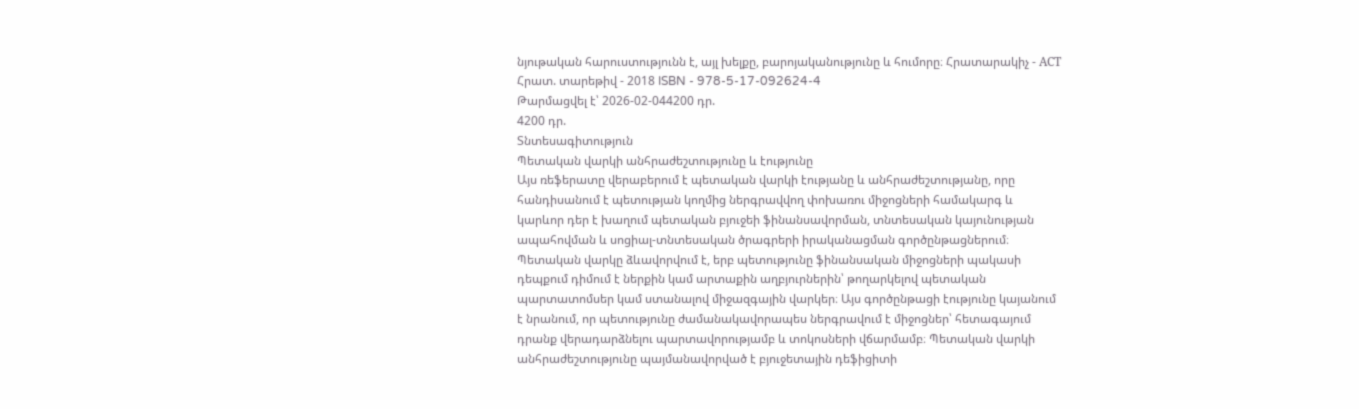նյութական հարուստությունն է, այլ խելքը, բարոյականությունը և հումորը։ Հրատարակիչ - АСТ Հրատ. տարեթիվ - 2018 ISBN - 978-5-17-092624-4
Թարմացվել է՝ 2026-02-044200 դր.
4200 դր.
Տնտեսագիտություն
Պետական վարկի անհրաժեշտությունը և էությունը
Այս ռեֆերատը վերաբերում է պետական վարկի էությանը և անհրաժեշտությանը, որը հանդիսանում է պետության կողմից ներգրավվող փոխառու միջոցների համակարգ և կարևոր դեր է խաղում պետական բյուջեի ֆինանսավորման, տնտեսական կայունության ապահովման և սոցիալ-տնտեսական ծրագրերի իրականացման գործընթացներում։ Պետական վարկը ձևավորվում է, երբ պետությունը ֆինանսական միջոցների պակասի դեպքում դիմում է ներքին կամ արտաքին աղբյուրներին՝ թողարկելով պետական պարտատոմսեր կամ ստանալով միջազգային վարկեր։ Այս գործընթացի էությունը կայանում է նրանում, որ պետությունը ժամանակավորապես ներգրավում է միջոցներ՝ հետագայում դրանք վերադարձնելու պարտավորությամբ և տոկոսների վճարմամբ։ Պետական վարկի անհրաժեշտությունը պայմանավորված է բյուջետային դեֆիցիտի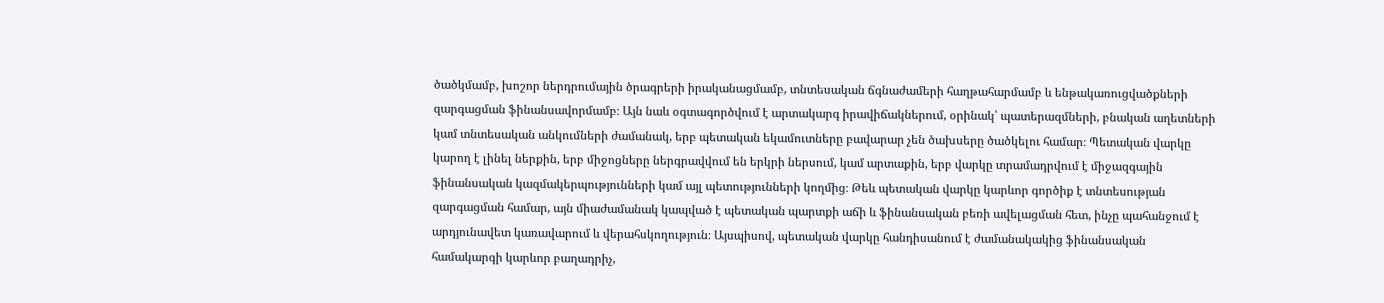ծածկմամբ, խոշոր ներդրումային ծրագրերի իրականացմամբ, տնտեսական ճգնաժամերի հաղթահարմամբ և ենթակառուցվածքների զարգացման ֆինանսավորմամբ։ Այն նաև օգտագործվում է արտակարգ իրավիճակներում, օրինակ՝ պատերազմների, բնական աղետների կամ տնտեսական անկումների ժամանակ, երբ պետական եկամուտները բավարար չեն ծախսերը ծածկելու համար։ Պետական վարկը կարող է լինել ներքին, երբ միջոցները ներգրավվում են երկրի ներսում, կամ արտաքին, երբ վարկը տրամադրվում է միջազգային ֆինանսական կազմակերպությունների կամ այլ պետությունների կողմից։ Թեև պետական վարկը կարևոր գործիք է տնտեսության զարգացման համար, այն միաժամանակ կապված է պետական պարտքի աճի և ֆինանսական բեռի ավելացման հետ, ինչը պահանջում է արդյունավետ կառավարում և վերահսկողություն։ Այսպիսով, պետական վարկը հանդիսանում է ժամանակակից ֆինանսական համակարգի կարևոր բաղադրիչ,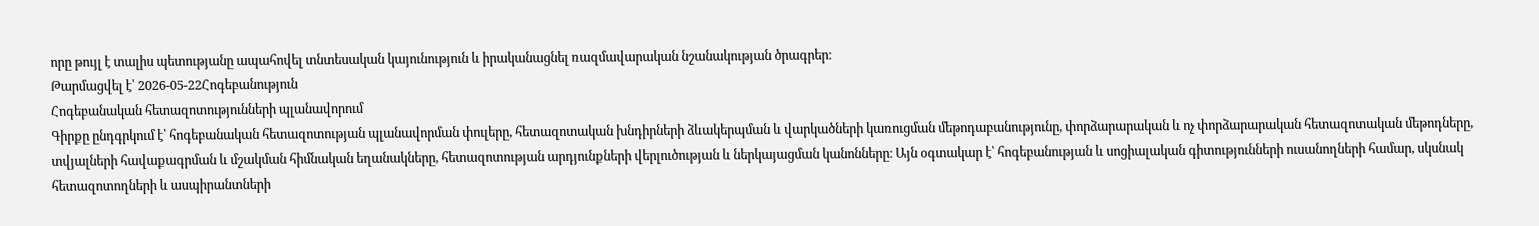որը թույլ է տալիս պետությանը ապահովել տնտեսական կայունություն և իրականացնել ռազմավարական նշանակության ծրագրեր։
Թարմացվել է՝ 2026-05-22Հոգեբանություն
Հոգեբանական հետազոտությունների պլանավորում
Գիրքը ընդգրկում է՝ հոգեբանական հետազոտության պլանավորման փուլերը, հետազոտական խնդիրների ձևակերպման և վարկածների կառուցման մեթոդաբանությունը, փորձարարական և ոչ փորձարարական հետազոտական մեթոդները, տվյալների հավաքագրման և մշակման հիմնական եղանակները, հետազոտության արդյունքների վերլուծության և ներկայացման կանոնները։ Այն օգտակար է՝ հոգեբանության և սոցիալական գիտությունների ուսանողների համար, սկսնակ հետազոտողների և ասպիրանտների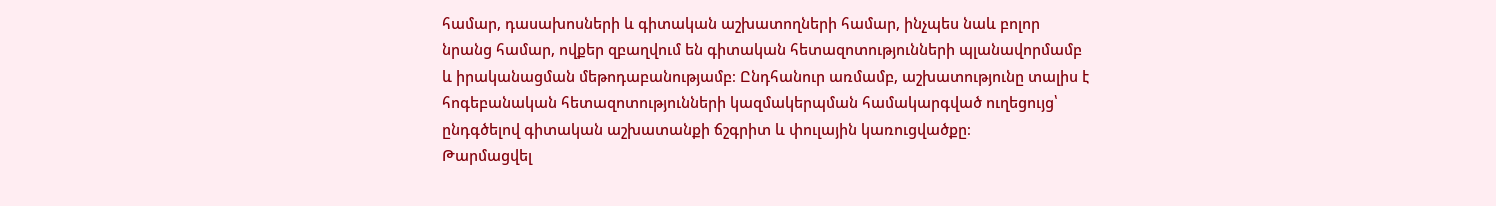համար, դասախոսների և գիտական աշխատողների համար, ինչպես նաև բոլոր նրանց համար, ովքեր զբաղվում են գիտական հետազոտությունների պլանավորմամբ և իրականացման մեթոդաբանությամբ։ Ընդհանուր առմամբ, աշխատությունը տալիս է հոգեբանական հետազոտությունների կազմակերպման համակարգված ուղեցույց՝ ընդգծելով գիտական աշխատանքի ճշգրիտ և փուլային կառուցվածքը։
Թարմացվել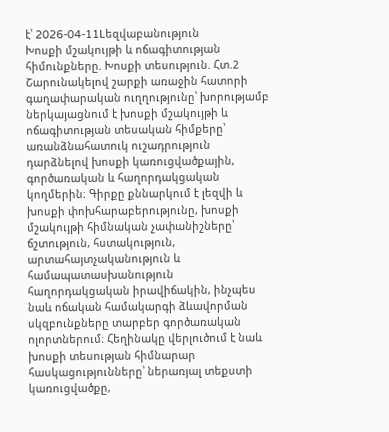է՝ 2026-04-11Lեզվաբանություն
Խոսքի մշակույթի և ոճագիտության հիմունքները. Խոսքի տեսություն. Հտ.2
Շարունակելով շարքի առաջին հատորի գաղափարական ուղղությունը՝ խորությամբ ներկայացնում է խոսքի մշակույթի և ոճագիտության տեսական հիմքերը՝ առանձնահատուկ ուշադրություն դարձնելով խոսքի կառուցվածքային, գործառական և հաղորդակցական կողմերին։ Գիրքը քննարկում է լեզվի և խոսքի փոխհարաբերությունը, խոսքի մշակույթի հիմնական չափանիշները՝ ճշտություն, հստակություն, արտահայտչականություն և համապատասխանություն հաղորդակցական իրավիճակին, ինչպես նաև ոճական համակարգի ձևավորման սկզբունքները տարբեր գործառական ոլորտներում։ Հեղինակը վերլուծում է նաև խոսքի տեսության հիմնարար հասկացությունները՝ ներառյալ տեքստի կառուցվածքը,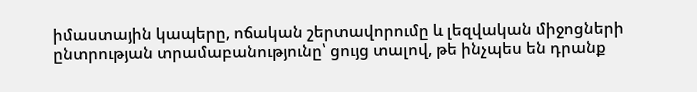իմաստային կապերը, ոճական շերտավորումը և լեզվական միջոցների ընտրության տրամաբանությունը՝ ցույց տալով, թե ինչպես են դրանք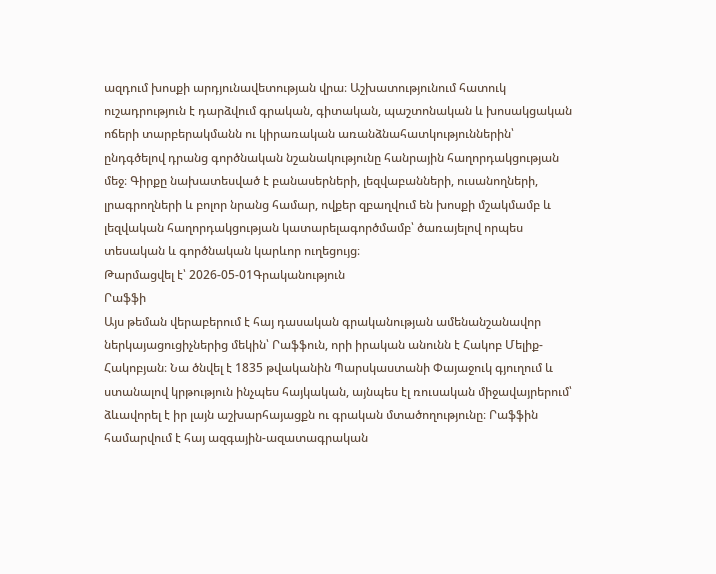ազդում խոսքի արդյունավետության վրա։ Աշխատությունում հատուկ ուշադրություն է դարձվում գրական, գիտական, պաշտոնական և խոսակցական ոճերի տարբերակմանն ու կիրառական առանձնահատկություններին՝ ընդգծելով դրանց գործնական նշանակությունը հանրային հաղորդակցության մեջ։ Գիրքը նախատեսված է բանասերների, լեզվաբանների, ուսանողների, լրագրողների և բոլոր նրանց համար, ովքեր զբաղվում են խոսքի մշակմամբ և լեզվական հաղորդակցության կատարելագործմամբ՝ ծառայելով որպես տեսական և գործնական կարևոր ուղեցույց։
Թարմացվել է՝ 2026-05-01Գրականություն
Րաֆֆի
Այս թեման վերաբերում է հայ դասական գրականության ամենանշանավոր ներկայացուցիչներից մեկին՝ Րաֆֆուն, որի իրական անունն է Հակոբ Մելիք-Հակոբյան։ Նա ծնվել է 1835 թվականին Պարսկաստանի Փայաջուկ գյուղում և ստանալով կրթություն ինչպես հայկական, այնպես էլ ռուսական միջավայրերում՝ ձևավորել է իր լայն աշխարհայացքն ու գրական մտածողությունը։ Րաֆֆին համարվում է հայ ազգային-ազատագրական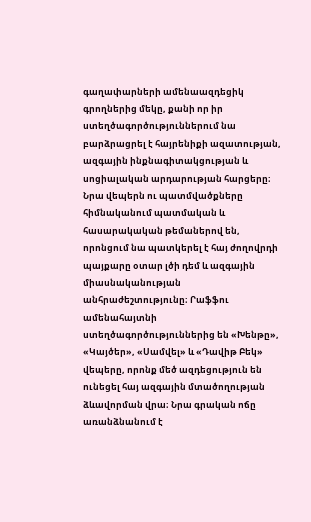գաղափարների ամենաազդեցիկ գրողներից մեկը, քանի որ իր ստեղծագործություններում նա բարձրացրել է հայրենիքի ազատության, ազգային ինքնագիտակցության և սոցիալական արդարության հարցերը։ Նրա վեպերն ու պատմվածքները հիմնականում պատմական և հասարակական թեմաներով են, որոնցում նա պատկերել է հայ ժողովրդի պայքարը օտար լծի դեմ և ազգային միասնականության անհրաժեշտությունը։ Րաֆֆու ամենահայտնի ստեղծագործություններից են «Խենթը», «Կայծեր», «Սամվել» և «Դավիթ Բեկ» վեպերը, որոնք մեծ ազդեցություն են ունեցել հայ ազգային մտածողության ձևավորման վրա։ Նրա գրական ոճը առանձնանում է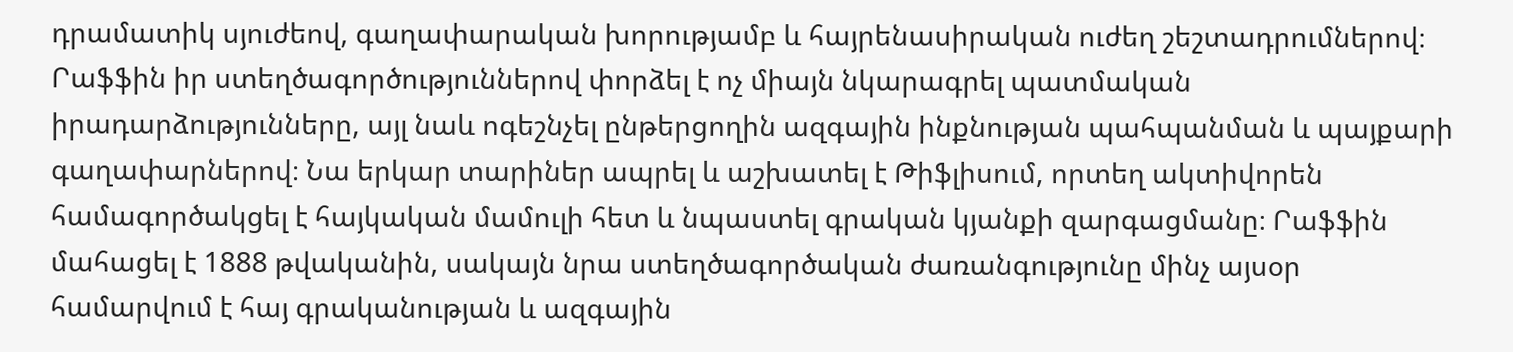դրամատիկ սյուժեով, գաղափարական խորությամբ և հայրենասիրական ուժեղ շեշտադրումներով։ Րաֆֆին իր ստեղծագործություններով փորձել է ոչ միայն նկարագրել պատմական իրադարձությունները, այլ նաև ոգեշնչել ընթերցողին ազգային ինքնության պահպանման և պայքարի գաղափարներով։ Նա երկար տարիներ ապրել և աշխատել է Թիֆլիսում, որտեղ ակտիվորեն համագործակցել է հայկական մամուլի հետ և նպաստել գրական կյանքի զարգացմանը։ Րաֆֆին մահացել է 1888 թվականին, սակայն նրա ստեղծագործական ժառանգությունը մինչ այսօր համարվում է հայ գրականության և ազգային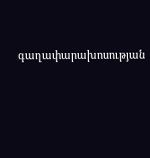գաղափարախոսության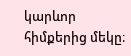կարևոր հիմքերից մեկը։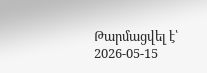Թարմացվել է՝ 2026-05-15